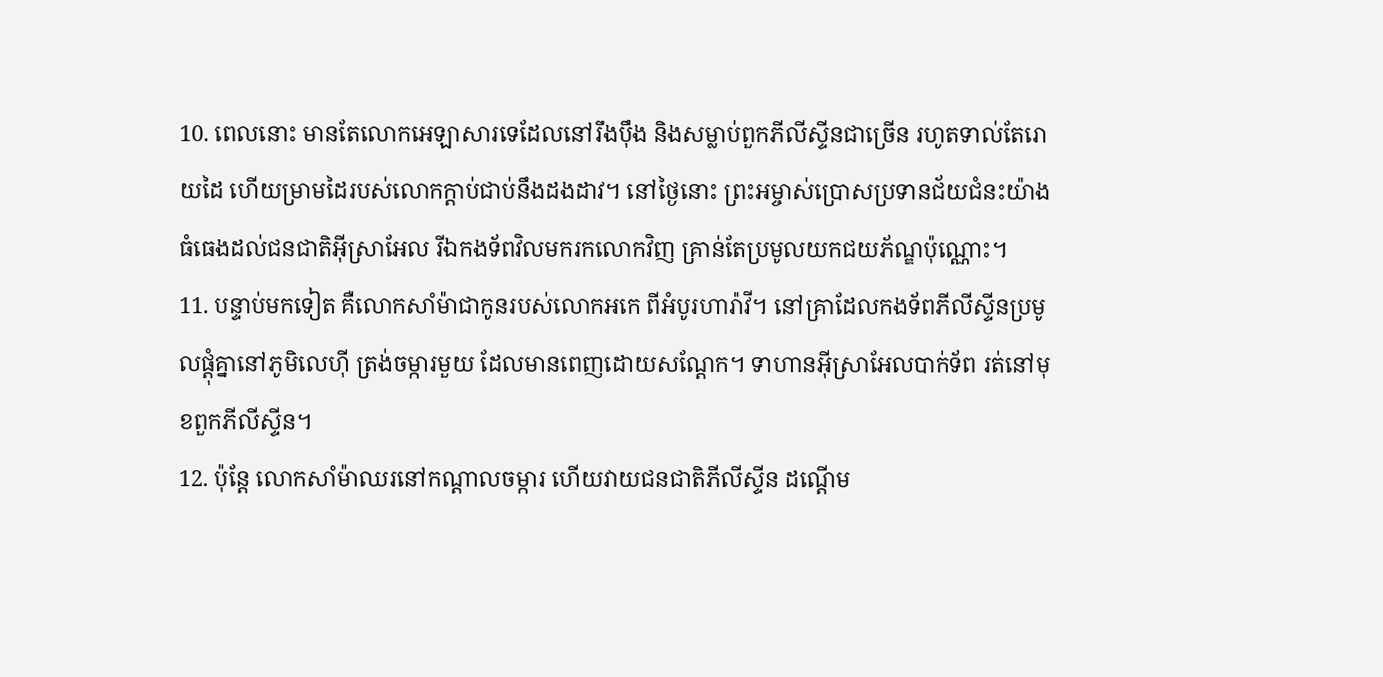10. ពេលនោះ មានតែលោកអេឡាសារទេដែលនៅរឹងប៉ឹង និងសម្លាប់ពួកភីលីស្ទីនជាច្រើន រហូតទាល់តែរោយដៃ ហើយម្រាមដៃរបស់លោកក្ដាប់ជាប់នឹងដងដាវ។ នៅថ្ងៃនោះ ព្រះអម្ចាស់ប្រោសប្រទានជ័យជំនះយ៉ាងធំធេងដល់ជនជាតិអ៊ីស្រាអែល រីឯកងទ័ពវិលមករកលោកវិញ គ្រាន់តែប្រមូលយកជយភ័ណ្ឌប៉ុណ្ណោះ។
11. បន្ទាប់មកទៀត គឺលោកសាំម៉ាជាកូនរបស់លោកអកេ ពីអំបូរហារ៉ាវី។ នៅគ្រាដែលកងទ័ពភីលីស្ទីនប្រមូលផ្ដុំគ្នានៅភូមិលេហ៊ី ត្រង់ចម្ការមួយ ដែលមានពេញដោយសណ្ដែក។ ទាហានអ៊ីស្រាអែលបាក់ទ័ព រត់នៅមុខពួកភីលីស្ទីន។
12. ប៉ុន្តែ លោកសាំម៉ាឈរនៅកណ្ដាលចម្ការ ហើយវាយជនជាតិភីលីស្ទីន ដណ្ដើម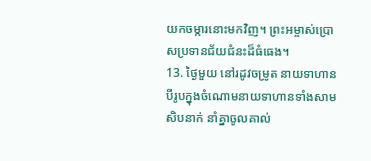យកចម្ការនោះមកវិញ។ ព្រះអម្ចាស់ប្រោសប្រទានជ័យជំនះដ៏ធំធេង។
13. ថ្ងៃមួយ នៅរដូវចម្រូត នាយទាហានបីរូបក្នុងចំណោមនាយទាហានទាំងសាមសិបនាក់ នាំគ្នាចូលគាល់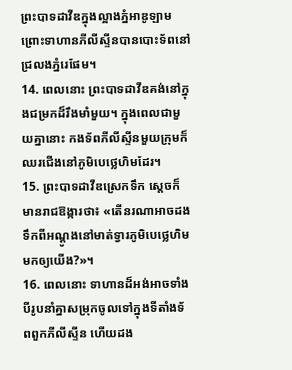ព្រះបាទដាវីឌក្នុងល្អាងភ្នំអាឌូឡាម ព្រោះទាហានភីលីស្ទីនបានបោះទ័ពនៅជ្រលងភ្នំរេផែម។
14. ពេលនោះ ព្រះបាទដាវីឌគង់នៅក្នុងជម្រកដ៏រឹងមាំមួយ។ ក្នុងពេលជាមួយគ្នានោះ កងទ័ពភីលីស្ទីនមួយក្រុមក៏ឈរជើងនៅភូមិបេថ្លេហិមដែរ។
15. ព្រះបាទដាវីឌស្រេកទឹក ស្ដេចក៏មានរាជឱង្ការថា៖ «តើនរណាអាចដងទឹកពីអណ្ដូងនៅមាត់ទ្វារភូមិបេថ្លេហិម មកឲ្យយើង?»។
16. ពេលនោះ ទាហានដ៏អង់អាចទាំងបីរូបនាំគ្នាសម្រុកចូលទៅក្នុងទីតាំងទ័ពពួកភីលីស្ទីន ហើយដង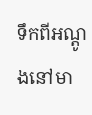ទឹកពីអណ្ដូងនៅមា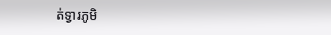ត់ទ្វារភូមិ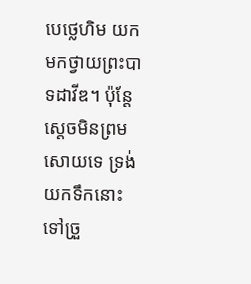បេថ្លេហិម យកមកថ្វាយព្រះបាទដាវីឌ។ ប៉ុន្តែ ស្ដេចមិនព្រមសោយទេ ទ្រង់យកទឹកនោះទៅច្រួ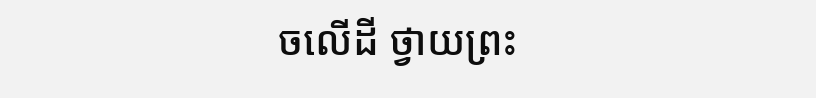ចលើដី ថ្វាយព្រះ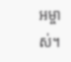អម្ចាស់។